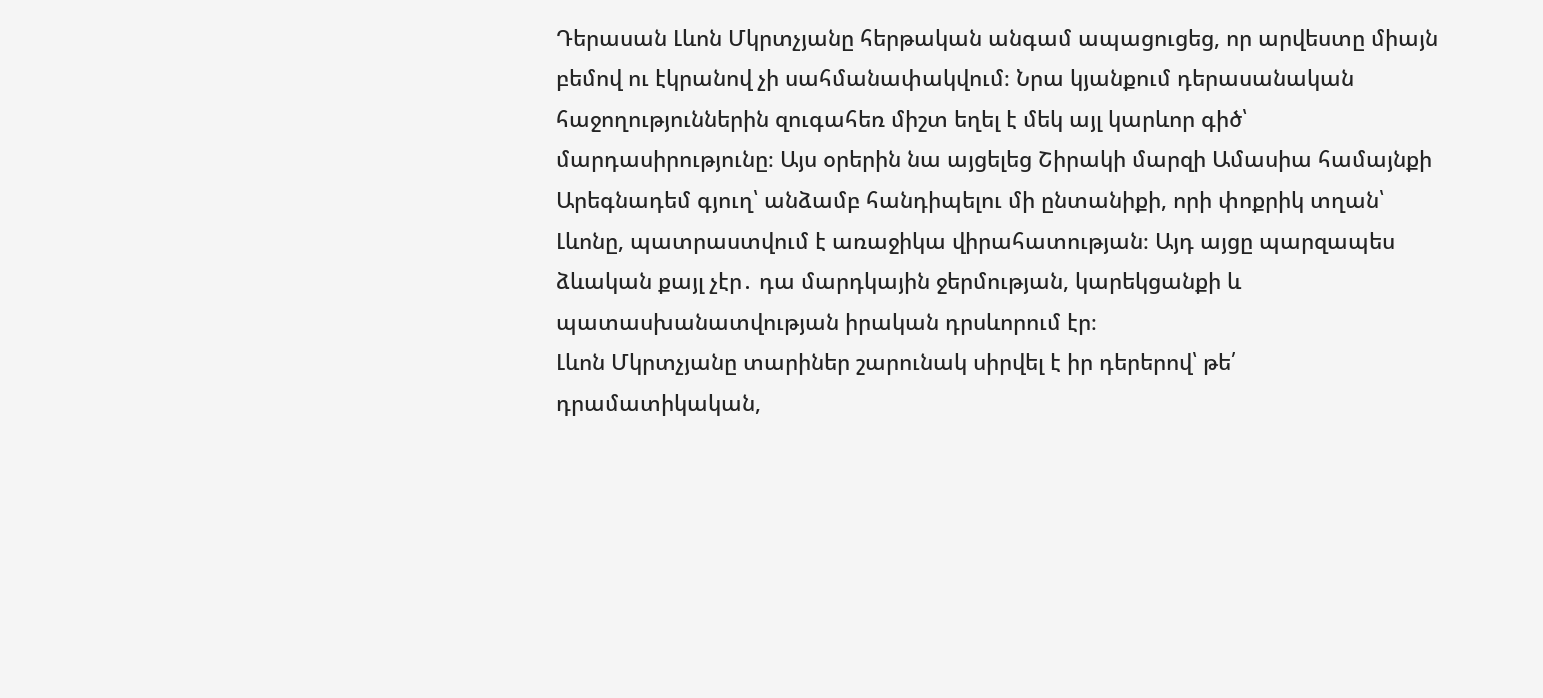Դերասան Լևոն Մկրտչյանը հերթական անգամ ապացուցեց, որ արվեստը միայն բեմով ու էկրանով չի սահմանափակվում։ Նրա կյանքում դերասանական հաջողություններին զուգահեռ միշտ եղել է մեկ այլ կարևոր գիծ՝ մարդասիրությունը։ Այս օրերին նա այցելեց Շիրակի մարզի Ամասիա համայնքի Արեգնադեմ գյուղ՝ անձամբ հանդիպելու մի ընտանիքի, որի փոքրիկ տղան՝ Լևոնը, պատրաստվում է առաջիկա վիրահատության։ Այդ այցը պարզապես ձևական քայլ չէր․ դա մարդկային ջերմության, կարեկցանքի և պատասխանատվության իրական դրսևորում էր։
Լևոն Մկրտչյանը տարիներ շարունակ սիրվել է իր դերերով՝ թե՛ դրամատիկական,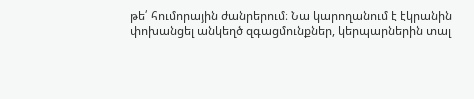թե՛ հումորային ժանրերում։ Նա կարողանում է էկրանին փոխանցել անկեղծ զգացմունքներ, կերպարներին տալ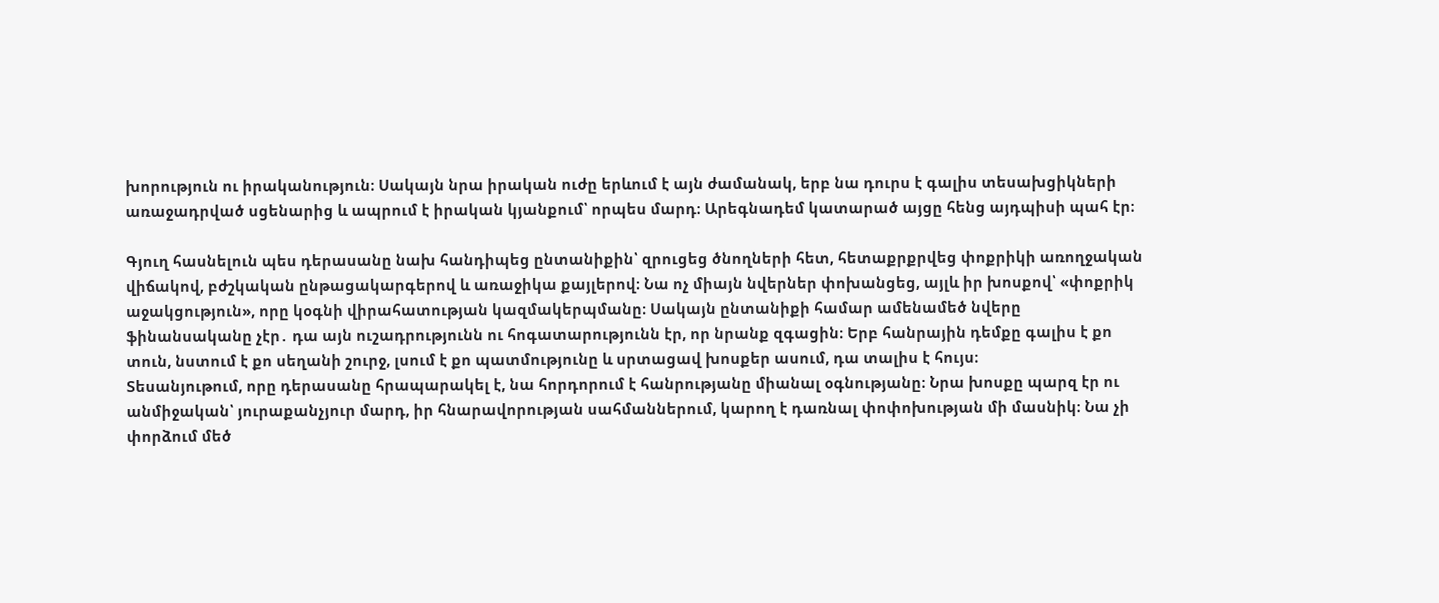խորություն ու իրականություն։ Սակայն նրա իրական ուժը երևում է այն ժամանակ, երբ նա դուրս է գալիս տեսախցիկների առաջադրված սցենարից և ապրում է իրական կյանքում՝ որպես մարդ։ Արեգնադեմ կատարած այցը հենց այդպիսի պահ էր։

Գյուղ հասնելուն պես դերասանը նախ հանդիպեց ընտանիքին՝ զրուցեց ծնողների հետ, հետաքրքրվեց փոքրիկի առողջական վիճակով, բժշկական ընթացակարգերով և առաջիկա քայլերով։ Նա ոչ միայն նվերներ փոխանցեց, այլև իր խոսքով՝ «փոքրիկ աջակցություն», որը կօգնի վիրահատության կազմակերպմանը։ Սակայն ընտանիքի համար ամենամեծ նվերը ֆինանսականը չէր․ դա այն ուշադրությունն ու հոգատարությունն էր, որ նրանք զգացին։ Երբ հանրային դեմքը գալիս է քո տուն, նստում է քո սեղանի շուրջ, լսում է քո պատմությունը և սրտացավ խոսքեր ասում, դա տալիս է հույս։
Տեսանյութում, որը դերասանը հրապարակել է, նա հորդորում է հանրությանը միանալ օգնությանը։ Նրա խոսքը պարզ էր ու անմիջական՝ յուրաքանչյուր մարդ, իր հնարավորության սահմաններում, կարող է դառնալ փոփոխության մի մասնիկ։ Նա չի փորձում մեծ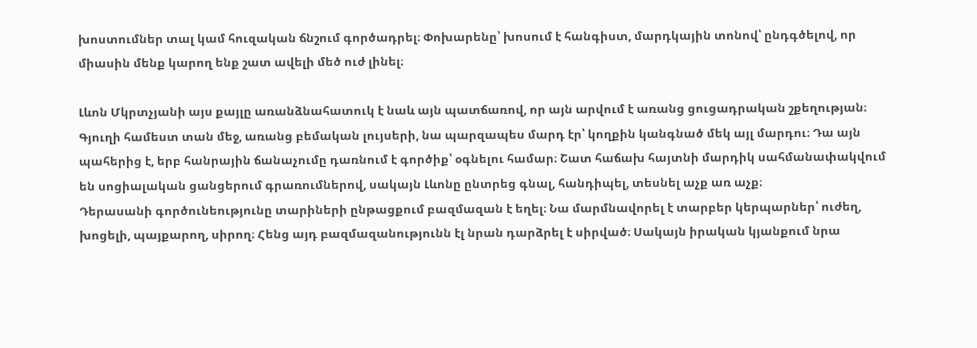խոստումներ տալ կամ հուզական ճնշում գործադրել։ Փոխարենը՝ խոսում է հանգիստ, մարդկային տոնով՝ ընդգծելով, որ միասին մենք կարող ենք շատ ավելի մեծ ուժ լինել։

Լևոն Մկրտչյանի այս քայլը առանձնահատուկ է նաև այն պատճառով, որ այն արվում է առանց ցուցադրական շքեղության։ Գյուղի համեստ տան մեջ, առանց բեմական լույսերի, նա պարզապես մարդ էր՝ կողքին կանգնած մեկ այլ մարդու։ Դա այն պահերից է, երբ հանրային ճանաչումը դառնում է գործիք՝ օգնելու համար։ Շատ հաճախ հայտնի մարդիկ սահմանափակվում են սոցիալական ցանցերում գրառումներով, սակայն Լևոնը ընտրեց գնալ, հանդիպել, տեսնել աչք առ աչք։
Դերասանի գործունեությունը տարիների ընթացքում բազմազան է եղել։ Նա մարմնավորել է տարբեր կերպարներ՝ ուժեղ, խոցելի, պայքարող, սիրող։ Հենց այդ բազմազանությունն էլ նրան դարձրել է սիրված։ Սակայն իրական կյանքում նրա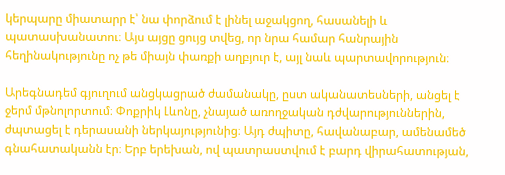կերպարը միատարր է՝ նա փորձում է լինել աջակցող, հասանելի և պատասխանատու։ Այս այցը ցույց տվեց, որ նրա համար հանրային հեղինակությունը ոչ թե միայն փառքի աղբյուր է, այլ նաև պարտավորություն։

Արեգնադեմ գյուղում անցկացրած ժամանակը, ըստ ականատեսների, անցել է ջերմ մթնոլորտում։ Փոքրիկ Լևոնը, չնայած առողջական դժվարություններին, ժպտացել է դերասանի ներկայությունից։ Այդ ժպիտը, հավանաբար, ամենամեծ գնահատականն էր։ Երբ երեխան, ով պատրաստվում է բարդ վիրահատության,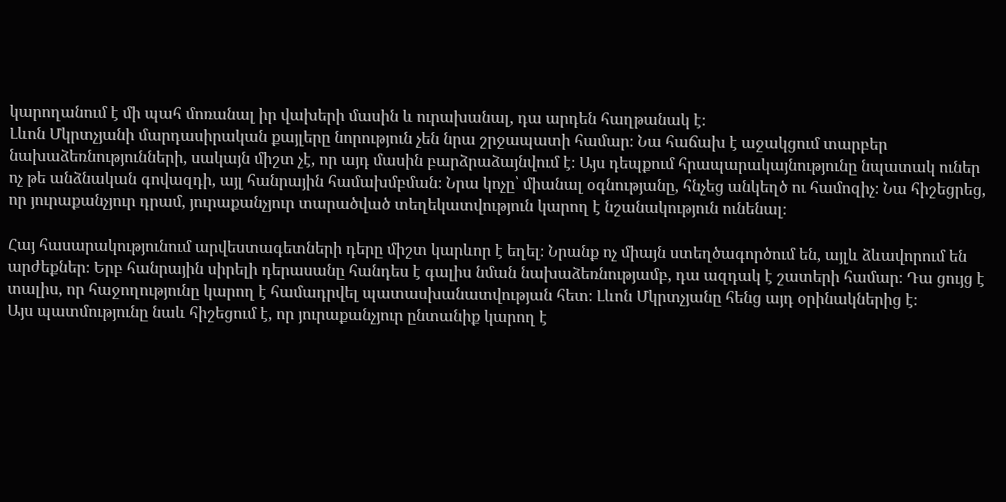կարողանում է մի պահ մոռանալ իր վախերի մասին և ուրախանալ, դա արդեն հաղթանակ է։
Լևոն Մկրտչյանի մարդասիրական քայլերը նորություն չեն նրա շրջապատի համար։ Նա հաճախ է աջակցում տարբեր նախաձեռնությունների, սակայն միշտ չէ, որ այդ մասին բարձրաձայնվում է։ Այս դեպքում հրապարակայնությունը նպատակ ուներ ոչ թե անձնական գովազդի, այլ հանրային համախմբման։ Նրա կոչը՝ միանալ օգնությանը, հնչեց անկեղծ ու համոզիչ։ Նա հիշեցրեց, որ յուրաքանչյուր դրամ, յուրաքանչյուր տարածված տեղեկատվություն կարող է նշանակություն ունենալ։

Հայ հասարակությունում արվեստագետների դերը միշտ կարևոր է եղել։ Նրանք ոչ միայն ստեղծագործում են, այլև ձևավորում են արժեքներ։ Երբ հանրային սիրելի դերասանը հանդես է գալիս նման նախաձեռնությամբ, դա ազդակ է շատերի համար։ Դա ցույց է տալիս, որ հաջողությունը կարող է համադրվել պատասխանատվության հետ։ Լևոն Մկրտչյանը հենց այդ օրինակներից է։
Այս պատմությունը նաև հիշեցում է, որ յուրաքանչյուր ընտանիք կարող է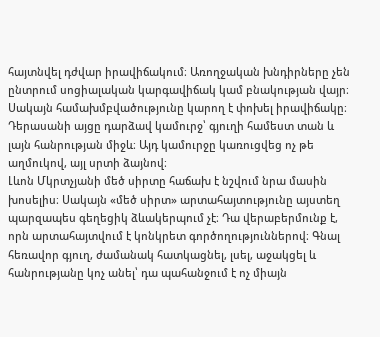հայտնվել դժվար իրավիճակում։ Առողջական խնդիրները չեն ընտրում սոցիալական կարգավիճակ կամ բնակության վայր։ Սակայն համախմբվածությունը կարող է փոխել իրավիճակը։ Դերասանի այցը դարձավ կամուրջ՝ գյուղի համեստ տան և լայն հանրության միջև։ Այդ կամուրջը կառուցվեց ոչ թե աղմուկով, այլ սրտի ձայնով։
Լևոն Մկրտչյանի մեծ սիրտը հաճախ է նշվում նրա մասին խոսելիս։ Սակայն «մեծ սիրտ» արտահայտությունը այստեղ պարզապես գեղեցիկ ձևակերպում չէ։ Դա վերաբերմունք է, որն արտահայտվում է կոնկրետ գործողություններով։ Գնալ հեռավոր գյուղ, ժամանակ հատկացնել, լսել, աջակցել և հանրությանը կոչ անել՝ դա պահանջում է ոչ միայն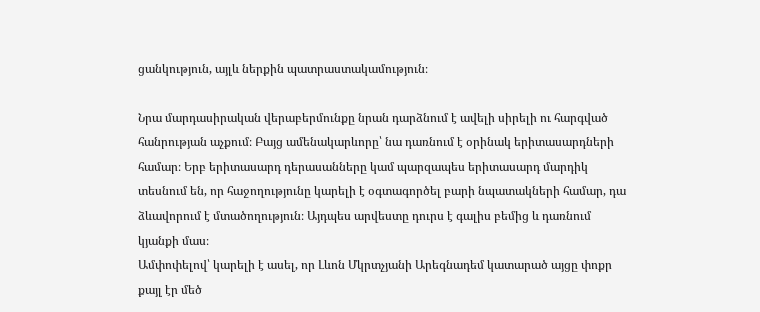ցանկություն, այլև ներքին պատրաստակամություն։

Նրա մարդասիրական վերաբերմունքը նրան դարձնում է ավելի սիրելի ու հարգված հանրության աչքում։ Բայց ամենակարևորը՝ նա դառնում է օրինակ երիտասարդների համար։ Երբ երիտասարդ դերասանները կամ պարզապես երիտասարդ մարդիկ տեսնում են, որ հաջողությունը կարելի է օգտագործել բարի նպատակների համար, դա ձևավորում է մտածողություն։ Այդպես արվեստը դուրս է գալիս բեմից և դառնում կյանքի մաս։
Ամփոփելով՝ կարելի է ասել, որ Լևոն Մկրտչյանի Արեգնադեմ կատարած այցը փոքր քայլ էր մեծ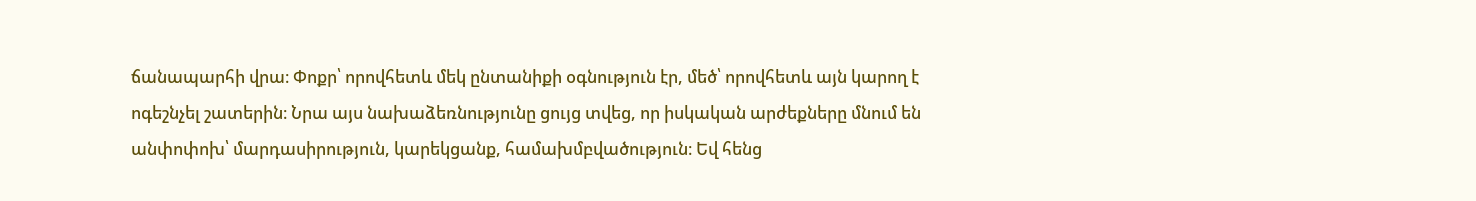ճանապարհի վրա։ Փոքր՝ որովհետև մեկ ընտանիքի օգնություն էր, մեծ՝ որովհետև այն կարող է ոգեշնչել շատերին։ Նրա այս նախաձեռնությունը ցույց տվեց, որ իսկական արժեքները մնում են անփոփոխ՝ մարդասիրություն, կարեկցանք, համախմբվածություն։ Եվ հենց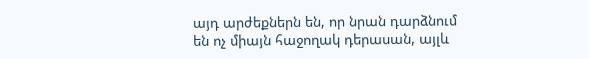այդ արժեքներն են, որ նրան դարձնում են ոչ միայն հաջողակ դերասան, այլև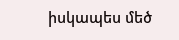իսկապես մեծ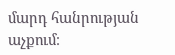մարդ հանրության աչքում։